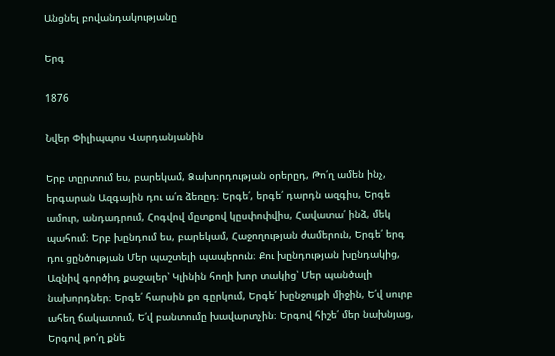Անցնել բովանդակությանը

Երգ

1876

Նվեր Փիլիպպոս Վարդանյանին

Երբ տըրտում ես, բարեկամ, Ձախորդության օրերըդ, Թո՛ղ ամեն ինչ, երգարան Ազգային դու ա՛ռ ձեռըդ։ Երգե՛, երգե՛ դարդն ազգիս, Երգե ամուր, անդադրում, Հոգվով մըտքով կըսփոփվիս, Հավատա՛ ինձ, մեկ պահում։ Երբ խընդում ես, բարեկամ, Հաջողության ժամերուն, Երգե՛ երգ դու ցընծության Մեր պաշտելի պապերուն։ Քու խընդության խընդակից, Ազնիվ գործիդ քաջալեր՝ Կլինին հողի խոր տակից՝ Մեր պանծալի նախորդներ։ Երգե՛ հարսին քո գըրկում, Երգե՛ խընջույքի միջին, Ե՛վ սուրբ ահեղ ճակատում, Ե՛վ բանտումը խավարտչին։ Երգով հիշե՛ մեր նախնյաց, Երգով թո՛ղ քնե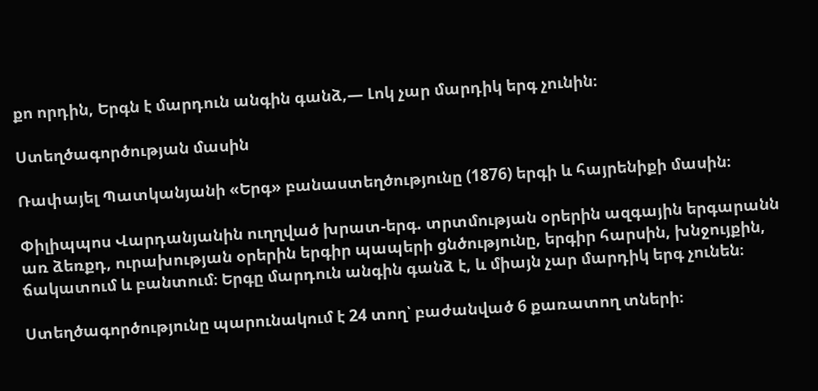քո որդին, Երգն է մարդուն անգին գանձ,— Լոկ չար մարդիկ երգ չունին։

Ստեղծագործության մասին

Ռափայել Պատկանյանի «Երգ» բանաստեղծությունը (1876) երգի և հայրենիքի մասին։

Փիլիպպոս Վարդանյանին ուղղված խրատ-երգ. տրտմության օրերին ազգային երգարանն առ ձեռքդ, ուրախության օրերին երգիր պապերի ցնծությունը, երգիր հարսին, խնջույքին, ճակատում և բանտում։ Երգը մարդուն անգին գանձ է, և միայն չար մարդիկ երգ չունեն։

Ստեղծագործությունը պարունակում է 24 տող՝ բաժանված 6 քառատող տների։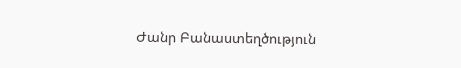Ժանր Բանաստեղծություն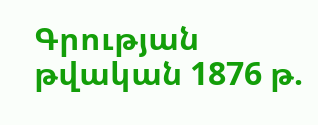Գրության թվական 1876 թ.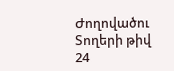Ժողովածու
Տողերի թիվ 24